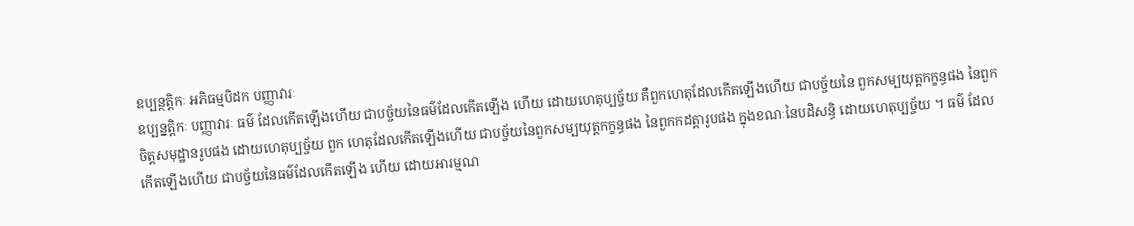ឧប្បន្ថត្តិកៈ អភិធម្មបិដក បញ្ញាវារៈ
ឧប្បន្នត្តិកៈ បញ្ញាវារៈ ធម៌ ដែលកើតឡើងហើយ ជាបច្ច័យនៃធម៌ដែលកើតឡើង ហើយ ដោយហេតុប្បច្ច័យ គឺពួកហេតុដែលកើតឡើងហើយ ជាបច្ច័យនៃ ពួកសម្បយុត្តកក្ខន្ធផង នៃពួកចិត្តសមុដ្ឋានរូបផង ដោយហេតុប្បច្ច័យ ពួក ហេតុដែលកើតឡើងហើយ ជាបច្ច័យនៃពួកសម្បយុត្តកក្ខន្ធផង នៃពួកកដត្តារូបផង ក្នុងខណៈនៃបដិសន្ធិ ដោយហេតុប្បច្ច័យ ។ ធម៌ ដែលកើតឡើងហើយ ជាបច្ច័យនៃធម៌ដែលកើតឡើង ហើយ ដោយអារម្មណ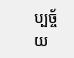ប្បច្ច័យ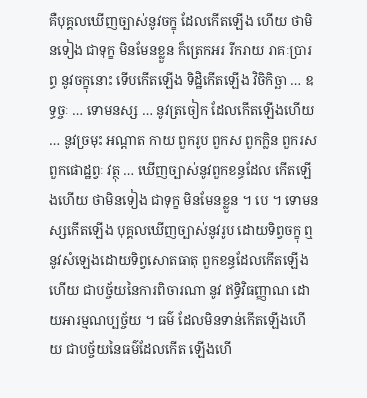គឺបុគ្គលឃើញច្បាស់នូវចក្ខុ ដែលកើតឡើង ហើយ ថាមិនទៀង ជាទុក្ខ មិនមែនខ្លួន ក៏ត្រេកអរ រីករាយ រាគៈប្រារព្ធ នូវចក្ខុនោះ ទើបកើតឡើង ទិដ្ឋិកើតឡើង វិចិកិច្ឆា … ឧទ្ធច្ចៈ … ទោមនស្ស … នូវត្រចៀក ដែលកើតឡើងហើយ … នូវច្រមុះ អណ្តាត កាយ ពួករូប ពួកស ពួកក្លិន ពួករស ពួកផោដ្ឋព្វៈ វត្ថុ … ឃើញច្បាស់នូវពួកខន្ធដែល កើតឡើងហើយ ថាមិនទៀង ជាទុក្ខ មិនមែនខ្លួន ។ បេ ។ ទោមនស្សកើតឡើង បុគ្គលឃើញច្បាស់នូវរូប ដោយទិព្វចក្ខុ ឮនូវសំឡេងដោយទិព្វសោតធាតុ ពួកខន្ធដែលកើតឡើងហើយ ជាបច្ច័យនៃការពិចារណា នូវ ឥទ្ធិវិធញ្ញាណ ដោយអារម្មណប្បច្ច័យ ។ ធម៌ ដែលមិនទាន់កើតឡើងហើយ ជាបច្ច័យនៃធម៌ដែលកើត ឡើងហើ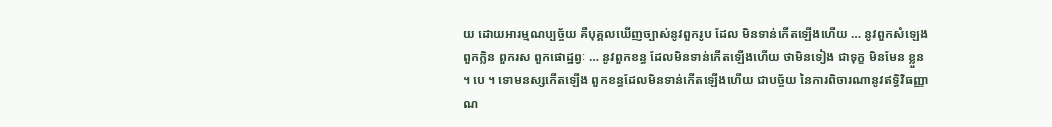យ ដោយអារម្មណប្បច្ច័យ គឺបុគ្គលឃើញច្បាស់នូវពួករូប ដែល មិនទាន់កើតឡើងហើយ … នូវពួកសំឡេង ពួកក្លិន ពួករស ពួកផោដ្ឋព្វៈ … នូវពួកខន្ធ ដែលមិនទាន់កើតឡើងហើយ ថាមិនទៀង ជាទុក្ខ មិនមែន ខ្លួន ។ បេ ។ ទោមនស្សកើតឡើង ពួកខន្ធដែលមិនទាន់កើតឡើងហើយ ជាបច្ច័យ នៃការពិចារណានូវឥទ្ធិវិធញ្ញាណ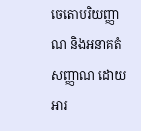ចេតោបរិយញ្ញាណ និងអនាគតំសញ្ញាណ ដោយអារ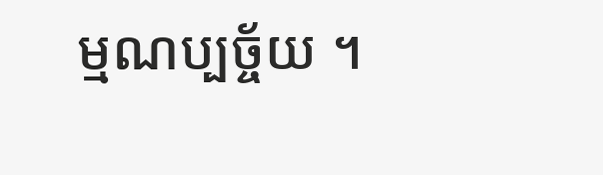ម្មណប្បច្ច័យ ។